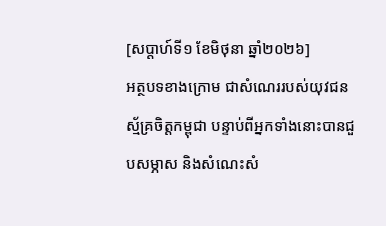[សប្តាហ៍ទី១ ខែមិថុនា ឆ្នាំ២០២៦]
អត្ថបទខាងក្រោម ជាសំណេររបស់យុវជនស្ម័គ្រចិត្តកម្ពុជា បន្ទាប់ពីអ្នកទាំងនោះបានជួបសម្ភាស និងសំណេះសំ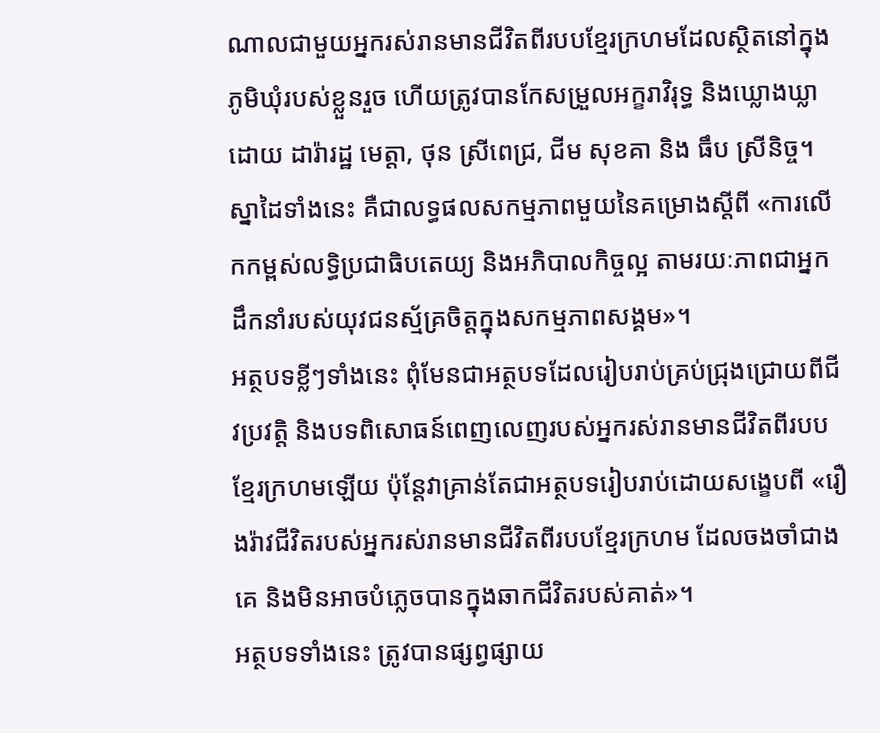ណាលជាមួយអ្នករស់រានមានជីវិតពីរបបខ្មែរក្រហមដែលស្ថិតនៅក្នុងភូមិឃុំរបស់ខ្លួនរួច ហើយត្រូវបានកែសម្រួលអក្ខរាវិរុទ្ធ និងឃ្លោងឃ្លាដោយ ដារ៉ារដ្ឋ មេត្តា, ថុន ស្រីពេជ្រ, ជីម សុខគា និង ធឹប ស្រីនិច្ច។ ស្នាដៃទាំងនេះ គឺជាលទ្ធផលសកម្មភាពមួយនៃគម្រោងស្តីពី «ការលើកកម្ពស់លទ្ធិប្រជាធិបតេយ្យ និងអភិបាលកិច្ចល្អ តាមរយៈភាពជាអ្នកដឹកនាំរបស់យុវជនស្ម័គ្រចិត្តក្នុងសកម្មភាពសង្គម»។
អត្ថបទខ្លីៗទាំងនេះ ពុំមែនជាអត្ថបទដែលរៀបរាប់គ្រប់ជ្រុងជ្រោយពីជីវប្រវត្តិ និងបទពិសោធន៍ពេញលេញរបស់អ្នករស់រានមានជីវិតពីរបបខ្មែរក្រហមឡើយ ប៉ុន្តែវាគ្រាន់តែជាអត្ថបទរៀបរាប់ដោយសង្ខេបពី «រឿងរ៉ាវជីវិតរបស់អ្នករស់រានមានជីវិតពីរបបខ្មែរក្រហម ដែលចងចាំជាងគេ និងមិនអាចបំភ្លេចបានក្នុងឆាកជីវិតរបស់គាត់»។
អត្ថបទទាំងនេះ ត្រូវបានផ្សព្វផ្សាយ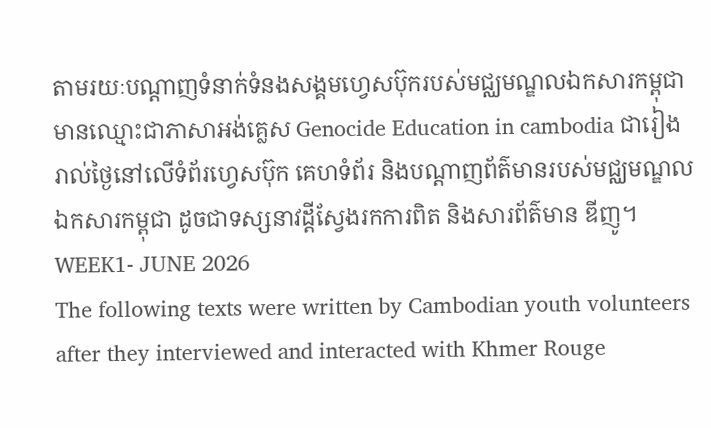តាមរយៈបណ្តាញទំនាក់ទំនងសង្គមហ្វេសប៊ុករបស់មជ្ឈមណ្ឌលឯកសារកម្ពុជា មានឈ្មោះជាភាសាអង់គ្លេស Genocide Education in cambodia ជារៀងរាល់ថ្ងៃនៅលើទំព័រហ្វេសប៊ុក គេហទំព័រ និងបណ្តាញព័ត៌មានរបស់មជ្ឈមណ្ឌលឯកសារកម្ពុជា ដូចជាទស្សនាវដ្តីស្វែងរកការពិត និងសារព័ត៌មាន ឌីញូ។
WEEK1- JUNE 2026
The following texts were written by Cambodian youth volunteers after they interviewed and interacted with Khmer Rouge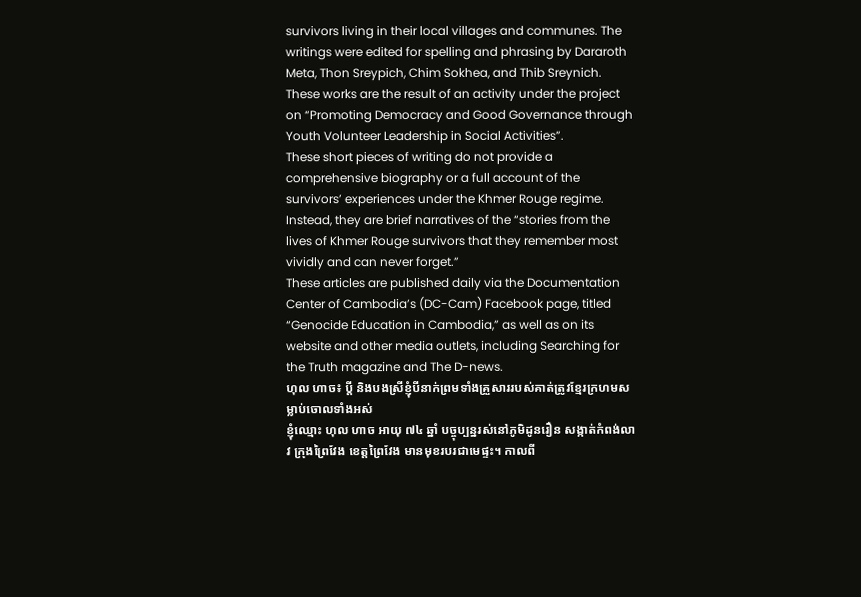survivors living in their local villages and communes. The writings were edited for spelling and phrasing by Dararoth Meta, Thon Sreypich, Chim Sokhea, and Thib Sreynich. These works are the result of an activity under the project on “Promoting Democracy and Good Governance through Youth Volunteer Leadership in Social Activities”.
These short pieces of writing do not provide a comprehensive biography or a full account of the survivors’ experiences under the Khmer Rouge regime. Instead, they are brief narratives of the “stories from the lives of Khmer Rouge survivors that they remember most vividly and can never forget.”
These articles are published daily via the Documentation Center of Cambodia’s (DC-Cam) Facebook page, titled “Genocide Education in Cambodia,” as well as on its website and other media outlets, including Searching for the Truth magazine and The D-news.
ហុល ហាច៖ ប្តី និងបងស្រីខ្ញុំបីនាក់ព្រមទាំងគ្រួសាររបស់គាត់ត្រូវខ្មែរក្រហមសម្លាប់ចោលទាំងអស់
ខ្ញុំឈ្មោះ ហុល ហាច អាយុ ៧៤ ឆ្នាំ បច្ចុប្បន្នរស់នៅភូមិដូនរឿន សង្កាត់កំពង់លាវ ក្រុងព្រៃវែង ខេត្តព្រៃវែង មានមុខរបរជាមេផ្ទះ។ កាលពី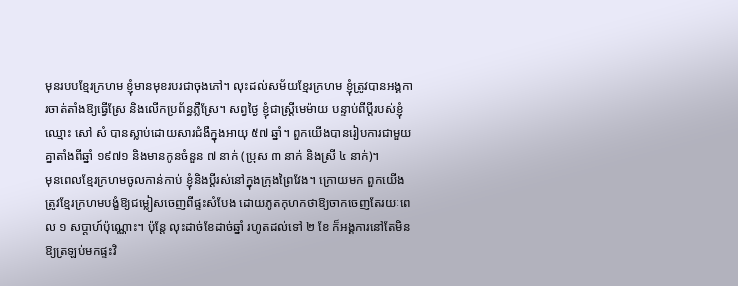មុនរបបខ្មែរក្រហម ខ្ញុំមានមុខរបរជាចុងភៅ។ លុះដល់សម័យខ្មែរក្រហម ខ្ញុំត្រូវបានអង្គការចាត់តាំងឱ្យធ្វើស្រែ និងលើកប្រព័ន្ធភ្លឺស្រែ។ សព្វថ្ងៃ ខ្ញុំជាស្រ្តីមេម៉ាយ បន្ទាប់ពីប្តីរបស់ខ្ញុំឈ្មោះ សៅ សំ បានស្លាប់ដោយសារជំងឺក្នុងអាយុ ៥៧ ឆ្នាំ។ ពួកយើងបានរៀបការជាមួយគ្នាតាំងពីឆ្នាំ ១៩៧១ និងមានកូនចំនួន ៧ នាក់ (ប្រុស ៣ នាក់ និងស្រី ៤ នាក់)។
មុនពេលខ្មែរក្រហមចូលកាន់កាប់ ខ្ញុំនិងប្តីរស់នៅក្នុងក្រុងព្រៃវែង។ ក្រោយមក ពួកយើងត្រូវខ្មែរក្រហមបង្ខំឱ្យជម្លៀសចេញពីផ្ទះសំបែង ដោយភូតកុហកថាឱ្យចាកចេញតែរយៈពេល ១ សប្តាហ៍ប៉ុណ្ណោះ។ ប៉ុន្តែ លុះដាច់ខែដាច់ឆ្នាំ រហូតដល់ទៅ ២ ខែ ក៏អង្គការនៅតែមិនឱ្យត្រឡប់មកផ្ទះវិ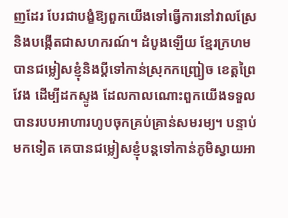ញដែរ បែរជាបង្ខំឱ្យពួកយើងទៅធ្វើការនៅវាលស្រែ និងបង្កើតជាសហករណ៍។ ដំបូងឡើយ ខ្មែរក្រហមបានជម្លៀសខ្ញុំនិងប្តីទៅកាន់ស្រុកកញ្ជ្រៀច ខេត្តព្រៃវែង ដើម្បីដកស្ទូង ដែលកាលណោះពួកយើងទទួលបានរបបអាហារហូបចុកគ្រប់គ្រាន់សមរម្យ។ បន្ទាប់មកទៀត គេបានជម្លៀសខ្ញុំបន្តទៅកាន់ភូមិស្វាយអា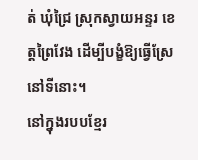ត់ ឃុំជ្រៃ ស្រុកស្វាយអន្ទរ ខេត្តព្រៃវែង ដើម្បីបង្ខំឱ្យធ្វើស្រែនៅទីនោះ។
នៅក្នុងរបបខ្មែរ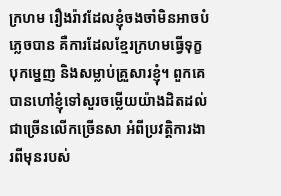ក្រហម រឿងរ៉ាវដែលខ្ញុំចងចាំមិនអាចបំភ្លេចបាន គឺការដែលខ្មែរក្រហមធ្វើទុក្ខបុកម្នេញ និងសម្លាប់គ្រួសារខ្ញុំ។ ពួកគេបានហៅខ្ញុំទៅសួរចម្លើយយ៉ាងដិតដល់ជាច្រើនលើកច្រើនសា អំពីប្រវត្តិការងារពីមុនរបស់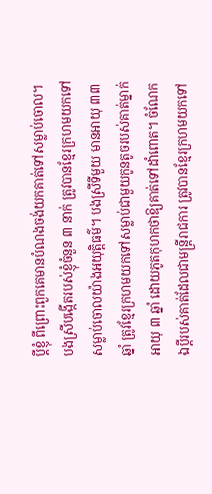ប្តីខ្ញុំ ពីព្រោះពួកគេមានបំណងចង់យកគាត់ទៅសម្លាប់ចោល។ បងស្រីបង្កើតរបស់ខ្ញុំចំនួន ៣ នាក់ ត្រូវបានខ្មែរក្រហមយកទៅសម្លាប់ចោលយ៉ាងអយុត្តិធម៌។ បងស្រីទីមួយ មានអាយុ ៣៣ ឆ្នាំ ត្រូវខ្មែរក្រហមយកទៅសម្លាប់ជាមួយកូនតូចរបស់គាត់ម្នាក់អាយុ ៣ ឆ្នាំ ដោយភូតកុហកថាឱ្យគាត់ទៅដាំពោត។ ចំណែកឯប្តីរបស់គាត់ដែលជាមន្ត្រីរាជការ ត្រូវបានខ្មែរក្រហមយកទៅ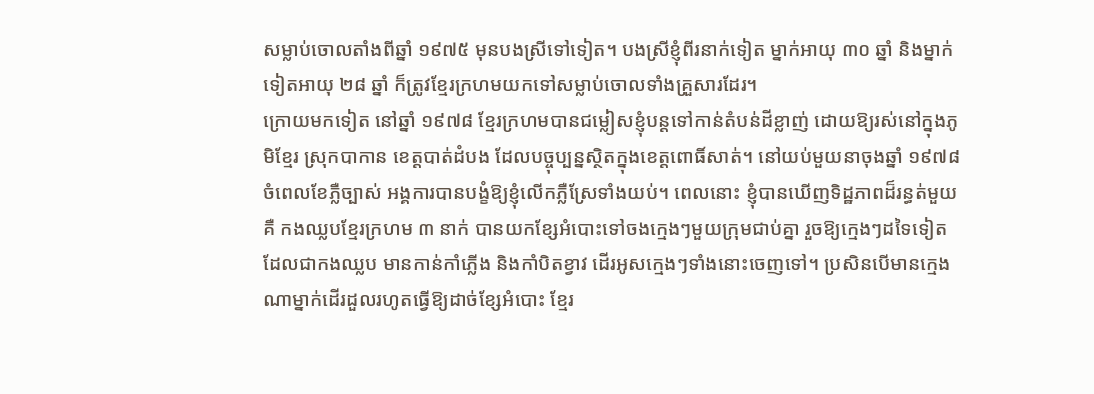សម្លាប់ចោលតាំងពីឆ្នាំ ១៩៧៥ មុនបងស្រីទៅទៀត។ បងស្រីខ្ញុំពីរនាក់ទៀត ម្នាក់អាយុ ៣០ ឆ្នាំ និងម្នាក់ទៀតអាយុ ២៨ ឆ្នាំ ក៏ត្រូវខ្មែរក្រហមយកទៅសម្លាប់ចោលទាំងគ្រួសារដែរ។
ក្រោយមកទៀត នៅឆ្នាំ ១៩៧៨ ខ្មែរក្រហមបានជម្លៀសខ្ញុំបន្តទៅកាន់តំបន់ដីខ្លាញ់ ដោយឱ្យរស់នៅក្នុងភូមិខ្មែរ ស្រុកបាកាន ខេត្តបាត់ដំបង ដែលបច្ចុប្បន្នស្ថិតក្នុងខេត្តពោធិ៍សាត់។ នៅយប់មួយនាចុងឆ្នាំ ១៩៧៨ ចំពេលខែភ្លឺច្បាស់ អង្គការបានបង្ខំឱ្យខ្ញុំលើកភ្លឺស្រែទាំងយប់។ ពេលនោះ ខ្ញុំបានឃើញទិដ្ឋភាពដ៏រន្ធត់មួយគឺ កងឈ្លបខ្មែរក្រហម ៣ នាក់ បានយកខ្សែអំបោះទៅចងក្មេងៗមួយក្រុមជាប់គ្នា រួចឱ្យក្មេងៗដទៃទៀតដែលជាកងឈ្លប មានកាន់កាំភ្លើង និងកាំបិតខ្វាវ ដើរអូសក្មេងៗទាំងនោះចេញទៅ។ ប្រសិនបើមានក្មេងណាម្នាក់ដើរដួលរហូតធ្វើឱ្យដាច់ខ្សែអំបោះ ខ្មែរ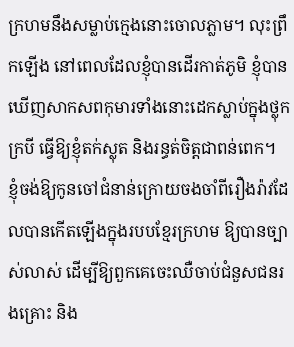ក្រហមនឹងសម្លាប់ក្មេងនោះចោលភ្លាម។ លុះព្រឹកឡើង នៅពេលដែលខ្ញុំបានដើរកាត់ភូមិ ខ្ញុំបានឃើញសាកសពកុមារទាំងនោះដេកស្លាប់ក្នុងថ្លុកក្របី ធ្វើឱ្យខ្ញុំតក់ស្លុត និងរន្ធត់ចិត្តជាពន់ពេក។
ខ្ញុំចង់ឱ្យកូនចៅជំនាន់ក្រោយចងចាំពីរឿងរ៉ាវដែលបានកើតឡើងក្នុងរបបខ្មែរក្រហម ឱ្យបានច្បាស់លាស់ ដើម្បីឱ្យពួកគេចេះឈឺចាប់ជំនួសជនរងគ្រោះ និង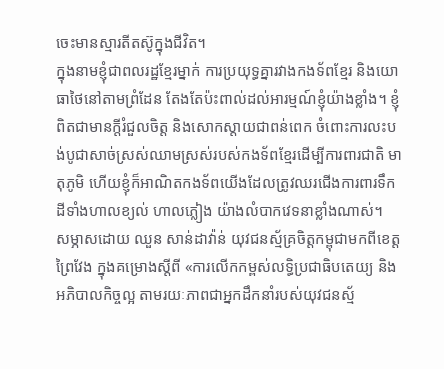ចេះមានស្មារតីតស៊ូក្នុងជីវិត។
ក្នុងនាមខ្ញុំជាពលរដ្ឋខ្មែរម្នាក់ ការប្រយុទ្ធគ្នារវាងកងទ័ពខ្មែរ និងយោធាថៃនៅតាមព្រំដែន តែងតែប៉ះពាល់ដល់អារម្មណ៍ខ្ញុំយ៉ាងខ្លាំង។ ខ្ញុំពិតជាមានក្តីរំជួលចិត្ត និងសោកស្តាយជាពន់ពេក ចំពោះការលះបង់បូជាសាច់ស្រស់ឈាមស្រស់របស់កងទ័ពខ្មែរដើម្បីការពារជាតិ មាតុភូមិ ហើយខ្ញុំក៏អាណិតកងទ័ពយើងដែលត្រូវឈរជើងការពារទឹកដីទាំងហាលខ្យល់ ហាលភ្លៀង យ៉ាងលំបាកវេទនាខ្លាំងណាស់។
សម្ភាសដោយ ឈួន សាន់ដាវ៉ាន់ យុវជនស្ម័គ្រចិត្តកម្ពុជាមកពីខេត្តព្រៃវែង ក្នុងគម្រោងស្តីពី «ការលើកកម្ពស់លទ្ធិប្រជាធិបតេយ្យ និងអភិបាលកិច្ចល្អ តាមរយៈភាពជាអ្នកដឹកនាំរបស់យុវជនស្ម័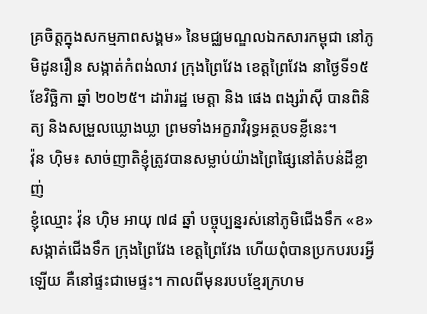គ្រចិត្តក្នុងសកម្មភាពសង្គម» នៃមជ្ឈមណ្ឌលឯកសារកម្ពុជា នៅភូមិដូនរឿន សង្កាត់កំពង់លាវ ក្រុងព្រៃវែង ខេត្តព្រៃវែង នាថ្ងៃទី១៥ ខែវិច្ឆិកា ឆ្នាំ ២០២៥។ ដារ៉ារដ្ឋ មេត្តា និង ផេង ពង្សរ៉ាស៊ី បានពិនិត្យ និងសម្រួលឃ្លោងឃ្លា ព្រមទាំងអក្ខរាវិរុទ្ធអត្ថបទខ្លីនេះ។
វ៉ុន ហ៊ិម៖ សាច់ញាតិខ្ញុំត្រូវបានសម្លាប់យ៉ាងព្រៃផ្សៃនៅតំបន់ដីខ្លាញ់
ខ្ញុំឈ្មោះ វ៉ុន ហ៊ិម អាយុ ៧៨ ឆ្នាំ បច្ចុប្បន្នរស់នៅភូមិជើងទឹក «ខ» សង្កាត់ជើងទឹក ក្រុងព្រៃវែង ខេត្តព្រៃវែង ហើយពុំបានប្រកបរបរអ្វីឡើយ គឺនៅផ្ទះជាមេផ្ទះ។ កាលពីមុនរបបខ្មែរក្រហម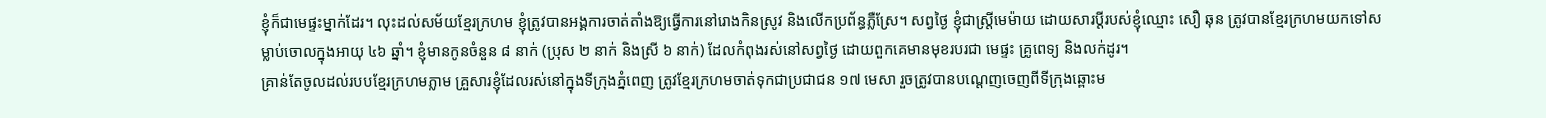ខ្ញុំក៏ជាមេផ្ទះម្នាក់ដែរ។ លុះដល់សម័យខ្មែរក្រហម ខ្ញុំត្រូវបានអង្គការចាត់តាំងឱ្យធ្វើការនៅរោងកិនស្រូវ និងលើកប្រព័ន្ធភ្លឺស្រែ។ សព្វថ្ងៃ ខ្ញុំជាស្ត្រីមេម៉ាយ ដោយសារប្តីរបស់ខ្ញុំឈ្មោះ សឿ ឆុន ត្រូវបានខ្មែរក្រហមយកទៅសម្លាប់ចោលក្នុងអាយុ ៤៦ ឆ្នាំ។ ខ្ញុំមានកូនចំនួន ៨ នាក់ (ប្រុស ២ នាក់ និងស្រី ៦ នាក់) ដែលកំពុងរស់នៅសព្វថ្ងៃ ដោយពួកគេមានមុខរបរជា មេផ្ទះ គ្រូពេទ្យ និងលក់ដូរ។
គ្រាន់តែចូលដល់របបខ្មែរក្រហមភ្លាម គ្រួសារខ្ញុំដែលរស់នៅក្នុងទីក្រុងភ្នំពេញ ត្រូវខ្មែរក្រហមចាត់ទុកជាប្រជាជន ១៧ មេសា រួចត្រូវបានបណ្តេញចេញពីទីក្រុងឆ្ពោះម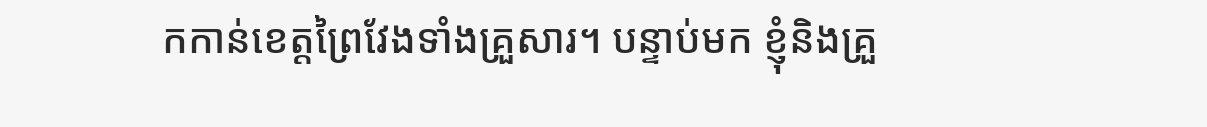កកាន់ខេត្តព្រៃវែងទាំងគ្រួសារ។ បន្ទាប់មក ខ្ញុំនិងគ្រួ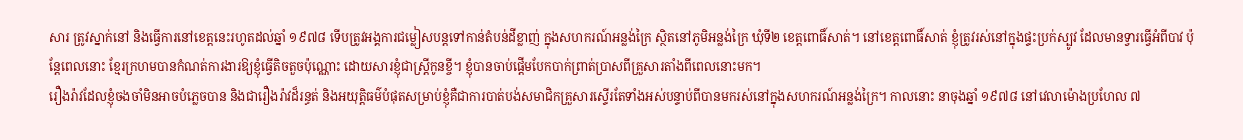សារ ត្រូវស្នាក់នៅ និងធ្វើការនៅខេត្តនេះរហូតដល់ឆ្នាំ ១៩៧៨ ទើបត្រូវអង្គការជម្លៀសបន្តទៅកាន់តំបន់ដីខ្លាញ់ ក្នុងសហករណ៍អន្លង់ក្រៃ ស្ថិតនៅភូមិអន្លង់ក្រៃ ឃុំទី២ ខេត្តពោធិ៍សាត់។ នៅខេត្តពោធិ៍សាត់ ខ្ញុំត្រូវរស់នៅក្នុងផ្ទះប្រក់ស្បូវ ដែលមានទ្វារធ្វើអំពីបាវ ប៉ុន្តែពេលនោះ ខ្មែរក្រហមបានកំណត់ការងារឱ្យខ្ញុំធ្វើតិចតួចប៉ុណ្ណោះ ដោយសារខ្ញុំជាស្រ្តីកូនខ្ចី។ ខ្ញុំបានចាប់ផ្តើមបែកបាក់ព្រាត់ប្រាសពីគ្រួសារតាំងពីពេលនោះមក។
រឿងរ៉ាវដែលខ្ញុំចងចាំមិនអាចបំភ្លេចបាន និងជារឿងរ៉ាវដ៏រន្ធត់ និងអយុត្តិធម៌បំផុតសម្រាប់ខ្ញុំគឺជាការបាត់បង់សមាជិកគ្រួសារស្ទើរតែទាំងអស់បន្ទាប់ពីបានមករស់នៅក្នុងសហករណ៍អន្លង់ក្រៃ។ កាលនោះ នាចុងឆ្នាំ ១៩៧៨ នៅវេលាម៉ោងប្រហែល ៧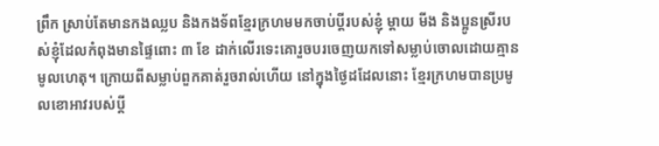ព្រឹក ស្រាប់តែមានកងឈ្លប និងកងទ័ពខ្មែរក្រហមមកចាប់ប្តីរបស់ខ្ញុំ ម្តាយ មីង និងប្អូនស្រីរបស់ខ្ញុំដែលកំពុងមានផ្ទៃពោះ ៣ ខែ ដាក់លើរទេះគោរួចបរចេញយកទៅសម្លាប់ចោលដោយគ្មានមូលហេតុ។ ក្រោយពីសម្លាប់ពួកគាត់រួចរាល់ហើយ នៅក្នុងថ្ងៃដដែលនោះ ខ្មែរក្រហមបានប្រមូលខោអាវរបស់ប្តី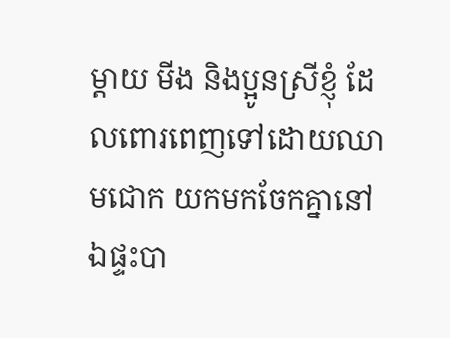ម្តាយ មីង និងប្អូនស្រីខ្ញុំ ដែលពោរពេញទៅដោយឈាមជោក យកមកចែកគ្នានៅឯផ្ទះបា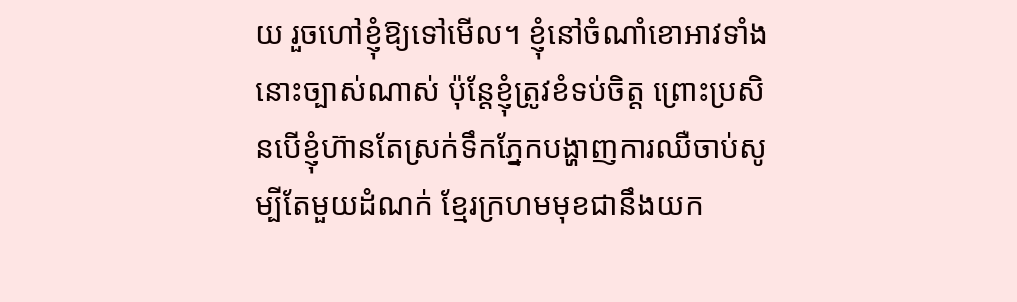យ រួចហៅខ្ញុំឱ្យទៅមើល។ ខ្ញុំនៅចំណាំខោអាវទាំងនោះច្បាស់ណាស់ ប៉ុន្តែខ្ញុំត្រូវខំទប់ចិត្ត ព្រោះប្រសិនបើខ្ញុំហ៊ានតែស្រក់ទឹកភ្នែកបង្ហាញការឈឺចាប់សូម្បីតែមួយដំណក់ ខ្មែរក្រហមមុខជានឹងយក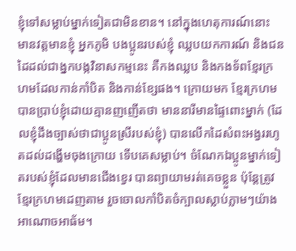ខ្ញុំទៅសម្លាប់ម្នាក់ទៀតជាមិនខាន។ នៅក្នុងហេតុការណ៍នោះ មានវត្តមានខ្ញុំ អ្នកភូមិ បងប្អូនរបស់ខ្ញុំ ឈ្លបយកការណ៍ និងជនដៃដល់ជាង្នកបង្កវិនាសកម្មនេះ គឺកងឈ្លប និងកងទ័ពខ្មែរក្រហមដែលកាន់កាំបិត និងកាន់ខ្សែផង។ ក្រោយមក ខ្មែរក្រហមបានប្រាប់ខ្ញុំដោយគ្មានញញើតថា មាននារីមានផ្ទៃពោះម្នាក់ (ដែលខ្ញុំដឹងច្បាស់ថាជាប្អូនស្រីរបស់ខ្ញុំ) បានលើកដៃសំពះអង្វររហូតដល់ដង្ហើមចុងក្រោយ ទើបគេសម្លាប់។ ចំណែកឯប្អូនម្នាក់ទៀតរបស់ខ្ញុំដែលមានជើងខ្វេរ បានព្យាយាមរត់គេចខ្លួន ប៉ុន្តែត្រូវខ្មែរក្រហមដេញតាម រួចចោលកាំបិតចំក្បាលស្លាប់ភ្លាមៗយ៉ាងអាណោចអាធ័ម។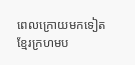ពេលក្រោយមកទៀត ខ្មែរក្រហមប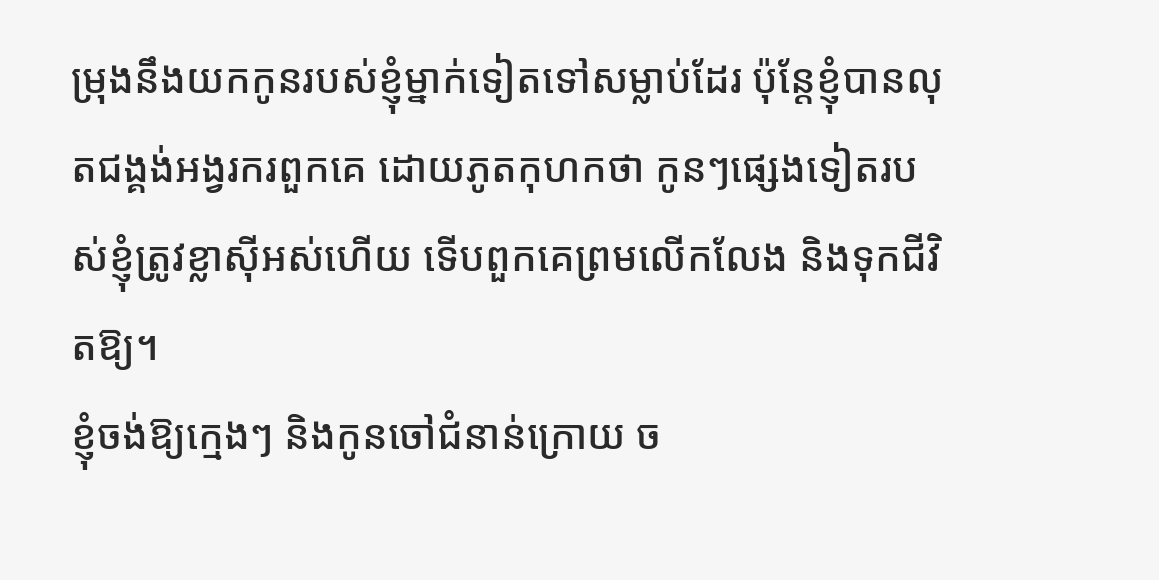ម្រុងនឹងយកកូនរបស់ខ្ញុំម្នាក់ទៀតទៅសម្លាប់ដែរ ប៉ុន្តែខ្ញុំបានលុតជង្គង់អង្វរករពួកគេ ដោយភូតកុហកថា កូនៗផ្សេងទៀតរបស់ខ្ញុំត្រូវខ្លាស៊ីអស់ហើយ ទើបពួកគេព្រមលើកលែង និងទុកជីវិតឱ្យ។
ខ្ញុំចង់ឱ្យក្មេងៗ និងកូនចៅជំនាន់ក្រោយ ច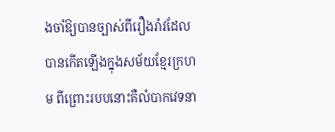ងចាំឱ្យបានច្បាស់ពីរឿងរ៉ាវដែលបានកើតឡើងក្នុងសម័យខ្មែរក្រហម ពីព្រោះរបបនោះគឺលំបាកវេទនា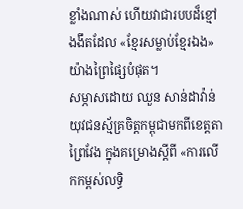ខ្លាំងណាស់ ហើយវាជារបបដ៏ខ្មៅងងឹតដែល «ខ្មែរសម្លាប់ខ្មែរឯង» យ៉ាងព្រៃផ្សៃបំផុត។
សម្ភាសដោយ ឈួន សាន់ដាវ៉ាន់ យុវជនស្ម័គ្រចិត្តកម្ពុជាមកពីខេត្តតាព្រៃវែង ក្នុងគម្រោងស្តីពី «ការលើកកម្ពស់លទ្ធិ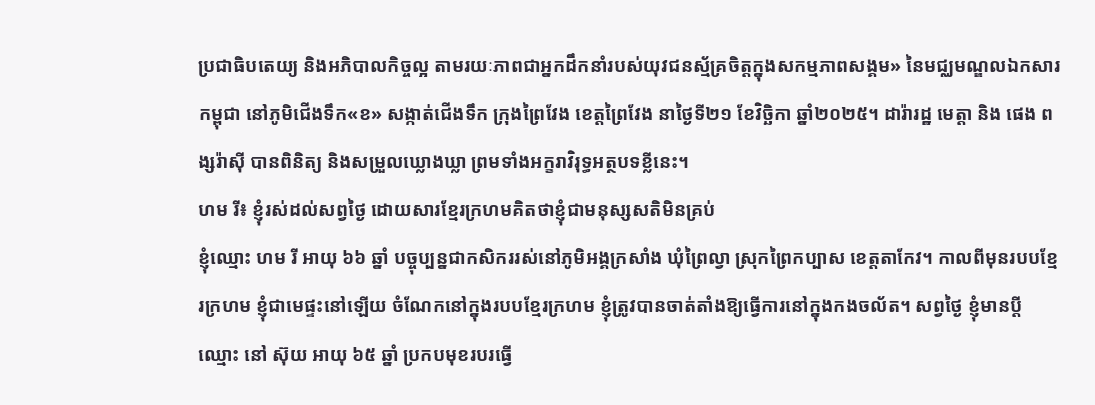ប្រជាធិបតេយ្យ និងអភិបាលកិច្ចល្អ តាមរយៈភាពជាអ្នកដឹកនាំរបស់យុវជនស្ម័គ្រចិត្តក្នុងសកម្មភាពសង្គម» នៃមជ្ឈមណ្ឌលឯកសារកម្ពុជា នៅភូមិជើងទឹក«ខ» សង្កាត់ជើងទឹក ក្រុងព្រៃវែង ខេត្តព្រៃវែង នាថ្ងៃទី២១ ខែវិច្ឆិកា ឆ្នាំ២០២៥។ ដារ៉ារដ្ឋ មេត្តា និង ផេង ពង្សរ៉ាស៊ី បានពិនិត្យ និងសម្រួលឃ្លោងឃ្លា ព្រមទាំងអក្ខរាវិរុទ្ធអត្ថបទខ្លីនេះ។
ហម រី៖ ខ្ញុំរស់ដល់សព្វថ្ងៃ ដោយសារខ្មែរក្រហមគិតថាខ្ញុំជាមនុស្សសតិមិនគ្រប់
ខ្ញុំឈ្មោះ ហម រី អាយុ ៦៦ ឆ្នាំ បច្ចុប្បន្នជាកសិកររស់នៅភូមិអង្គក្រសាំង ឃុំព្រៃល្វា ស្រុកព្រៃកប្បាស ខេត្តតាកែវ។ កាលពីមុនរបបខ្មែរក្រហម ខ្ញុំជាមេផ្ទះនៅឡើយ ចំណែកនៅក្នុងរបបខ្មែរក្រហម ខ្ញុំត្រូវបានចាត់តាំងឱ្យធ្វើការនៅក្នុងកងចល័ត។ សព្វថ្ងៃ ខ្ញុំមានប្តីឈ្មោះ នៅ ស៊ុយ អាយុ ៦៥ ឆ្នាំ ប្រកបមុខរបរធ្វើ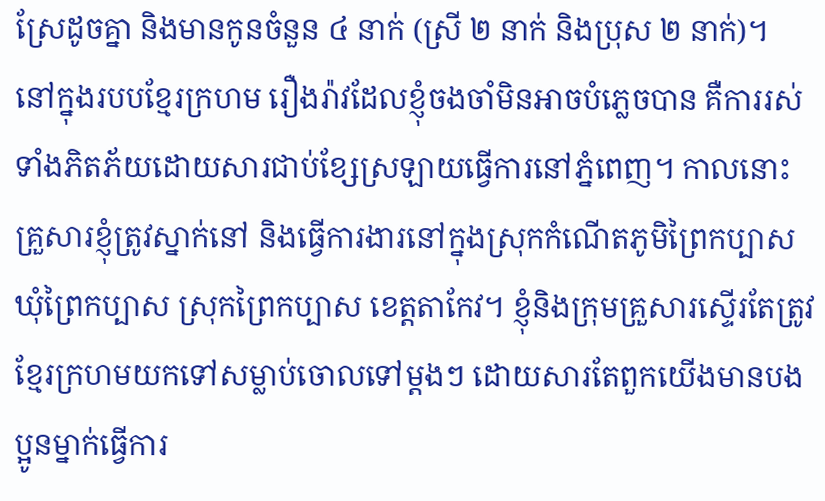ស្រែដូចគ្នា និងមានកូនចំនួន ៤ នាក់ (ស្រី ២ នាក់ និងប្រុស ២ នាក់)។
នៅក្នុងរបបខ្មែរក្រហម រឿងរ៉ាវដែលខ្ញុំចងចាំមិនអាចបំភ្លេចបាន គឺការរស់ទាំងភិតភ័យដោយសារជាប់ខ្សែស្រឡាយធ្វើការនៅភ្នំពេញ។ កាលនោះ គ្រួសារខ្ញុំត្រូវស្នាក់នៅ និងធ្វើការងារនៅក្នុងស្រុកកំណើតភូមិព្រៃកប្បាស ឃុំព្រៃកប្បាស ស្រុកព្រៃកប្បាស ខេត្តតាកែវ។ ខ្ញុំនិងក្រុមគ្រួសារស្ទើរតែត្រូវខ្មែរក្រហមយកទៅសម្លាប់ចោលទៅម្តងៗ ដោយសារតែពួកយើងមានបងប្អូនម្នាក់ធ្វើការ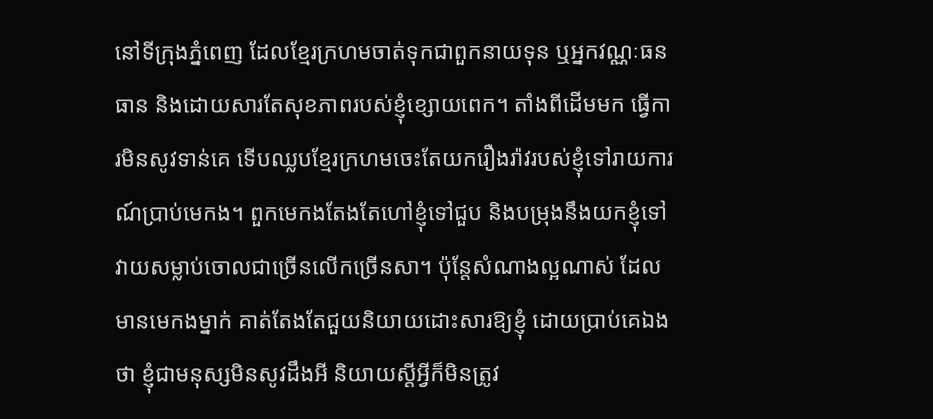នៅទីក្រុងភ្នំពេញ ដែលខ្មែរក្រហមចាត់ទុកជាពួកនាយទុន ឬអ្នកវណ្ណៈធនធាន និងដោយសារតែសុខភាពរបស់ខ្ញុំខ្សោយពេក។ តាំងពីដើមមក ធ្វើការមិនសូវទាន់គេ ទើបឈ្លបខ្មែរក្រហមចេះតែយករឿងរ៉ាវរបស់ខ្ញុំទៅរាយការណ៍ប្រាប់មេកង។ ពួកមេកងតែងតែហៅខ្ញុំទៅជួប និងបម្រុងនឹងយកខ្ញុំទៅវាយសម្លាប់ចោលជាច្រើនលើកច្រើនសា។ ប៉ុន្តែសំណាងល្អណាស់ ដែលមានមេកងម្នាក់ គាត់តែងតែជួយនិយាយដោះសារឱ្យខ្ញុំ ដោយប្រាប់គេឯងថា ខ្ញុំជាមនុស្សមិនសូវដឹងអី និយាយស្តីអ្វីក៏មិនត្រូវ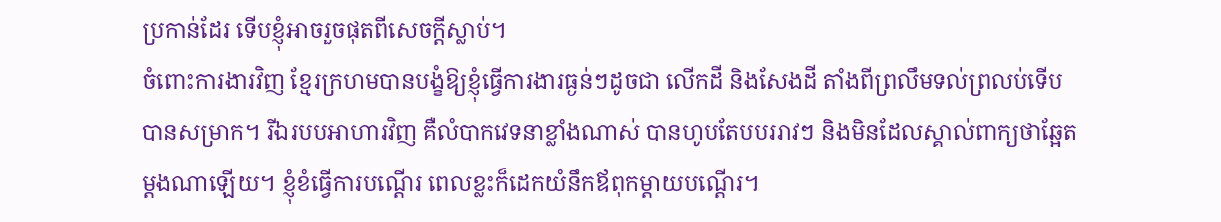ប្រកាន់ដែរ ទើបខ្ញុំអាចរួចផុតពីសេចក្តីស្លាប់។
ចំពោះការងារវិញ ខ្មែរក្រហមបានបង្ខំឱ្យខ្ញុំធ្វើការងារធ្ងន់ៗដូចជា លើកដី និងសែងដី តាំងពីព្រលឹមទល់ព្រលប់ទើបបានសម្រាក។ រីឯរបបអាហារវិញ គឺលំបាកវេទនាខ្លាំងណាស់ បានហូបតែបបររាវៗ និងមិនដែលស្គាល់ពាក្យថាឆ្អែតម្តងណាឡើយ។ ខ្ញុំខំធ្វើការបណ្តើរ ពេលខ្លះក៏ដេកយំនឹកឪពុកម្តាយបណ្តើរ។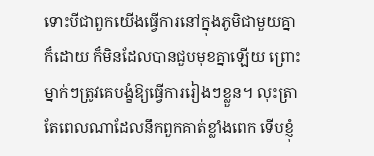ទោះបីជាពួកយើងធ្វើការនៅក្នុងភូមិជាមួយគ្នាក៏ដោយ ក៏មិនដែលបានជួបមុខគ្នាឡើយ ព្រោះម្នាក់ៗត្រូវគេបង្ខំឱ្យធ្វើការរៀងៗខ្លួន។ លុះត្រាតែពេលណាដែលនឹកពួកគាត់ខ្លាំងពេក ទើបខ្ញុំ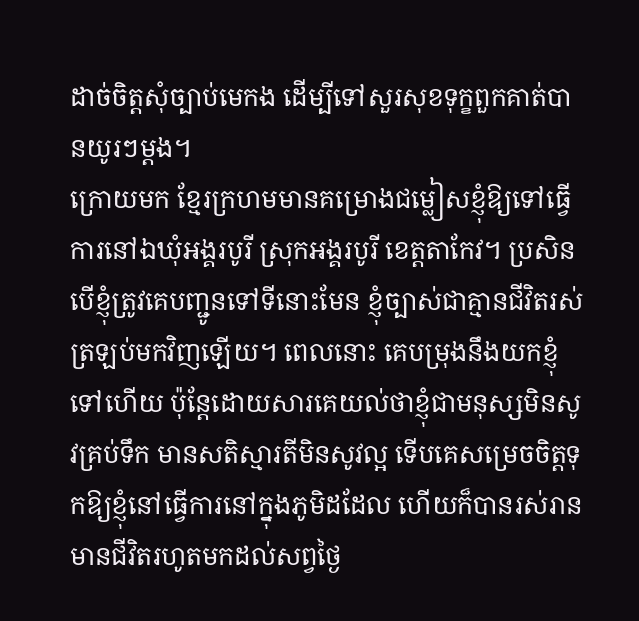ដាច់ចិត្តសុំច្បាប់មេកង ដើម្បីទៅសួរសុខទុក្ខពួកគាត់បានយូរៗម្តង។
ក្រោយមក ខ្មែរក្រហមមានគម្រោងជម្លៀសខ្ញុំឱ្យទៅធ្វើការនៅឯឃុំអង្គរបូរី ស្រុកអង្គរបូរី ខេត្តតាកែវ។ ប្រសិនបើខ្ញុំត្រូវគេបញ្ជូនទៅទីនោះមែន ខ្ញុំច្បាស់ជាគ្មានជីវិតរស់ត្រឡប់មកវិញឡើយ។ ពេលនោះ គេបម្រុងនឹងយកខ្ញុំទៅហើយ ប៉ុន្តែដោយសារគេយល់ថាខ្ញុំជាមនុស្សមិនសូវគ្រប់ទឹក មានសតិស្មារតីមិនសូវល្អ ទើបគេសម្រេចចិត្តទុកឱ្យខ្ញុំនៅធ្វើការនៅក្នុងភូមិដដែល ហើយក៏បានរស់រានមានជីវិតរហូតមកដល់សព្វថ្ងៃ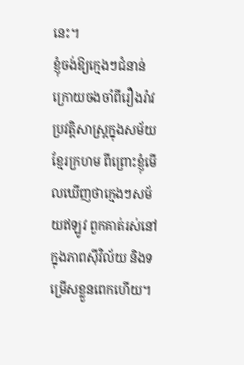នេះ។
ខ្ញុំចង់ឱ្យក្មេងៗជំនាន់ក្រោយចងចាំពីរឿងរ៉ាវប្រវត្តិសាស្ត្រក្នុងសម័យខ្មែរក្រហម ពីព្រោះខ្ញុំមើលឃើញថាក្មេងៗសម័យឥឡូវ ពួកគាត់រស់នៅក្នុងភាពស៊ីវិល័យ និងទម្រើសខ្លួនពេកហើយ។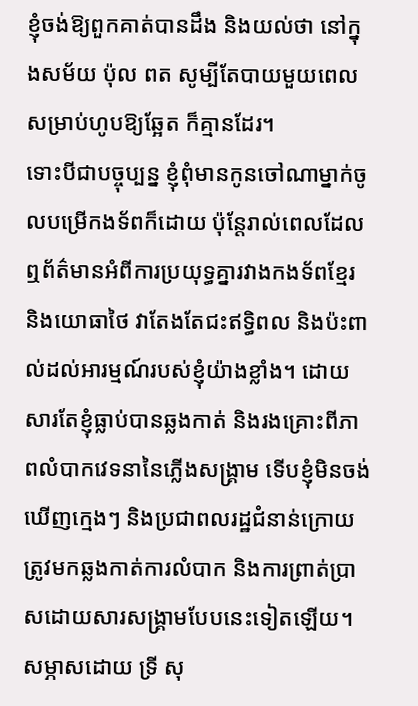ខ្ញុំចង់ឱ្យពួកគាត់បានដឹង និងយល់ថា នៅក្នុងសម័យ ប៉ុល ពត សូម្បីតែបាយមួយពេលសម្រាប់ហូបឱ្យឆ្អែត ក៏គ្មានដែរ។
ទោះបីជាបច្ចុប្បន្ន ខ្ញុំពុំមានកូនចៅណាម្នាក់ចូលបម្រើកងទ័ពក៏ដោយ ប៉ុន្តែរាល់ពេលដែលឮព័ត៌មានអំពីការប្រយុទ្ធគ្នារវាងកងទ័ពខ្មែរ និងយោធាថៃ វាតែងតែជះឥទ្ធិពល និងប៉ះពាល់ដល់អារម្មណ៍របស់ខ្ញុំយ៉ាងខ្លាំង។ ដោយសារតែខ្ញុំធ្លាប់បានឆ្លងកាត់ និងរងគ្រោះពីភាពលំបាកវេទនានៃភ្លើងសង្គ្រាម ទើបខ្ញុំមិនចង់ឃើញក្មេងៗ និងប្រជាពលរដ្ឋជំនាន់ក្រោយ ត្រូវមកឆ្លងកាត់ការលំបាក និងការព្រាត់ប្រាសដោយសារសង្គ្រាមបែបនេះទៀតឡើយ។
សម្ភាសដោយ ទ្រី សុ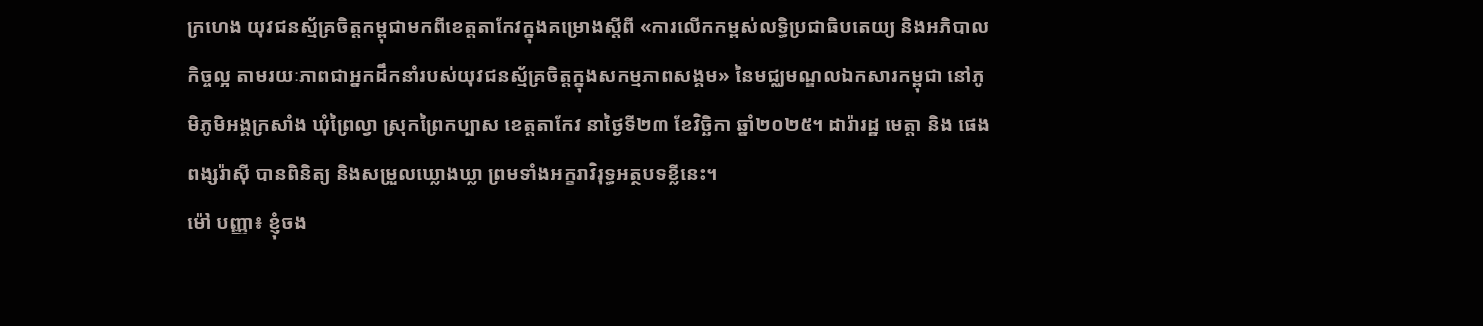ក្រហេង យុវជនស្ម័គ្រចិត្តកម្ពុជាមកពីខេត្តតាកែវក្នុងគម្រោងស្តីពី «ការលើកកម្ពស់លទ្ធិប្រជាធិបតេយ្យ និងអភិបាលកិច្ចល្អ តាមរយៈភាពជាអ្នកដឹកនាំរបស់យុវជនស្ម័គ្រចិត្តក្នុងសកម្មភាពសង្គម» នៃមជ្ឈមណ្ឌលឯកសារកម្ពុជា នៅភូមិភូមិអង្គក្រសាំង ឃុំព្រៃល្វា ស្រុកព្រៃកប្បាស ខេត្ដតាកែវ នាថ្ងៃទី២៣ ខែវិច្ឆិកា ឆ្នាំ២០២៥។ ដារ៉ារដ្ឋ មេត្តា និង ផេង ពង្សរ៉ាស៊ី បានពិនិត្យ និងសម្រួលឃ្លោងឃ្លា ព្រមទាំងអក្ខរាវិរុទ្ធអត្ថបទខ្លីនេះ។
ម៉ៅ បញ្ញា៖ ខ្ញុំចង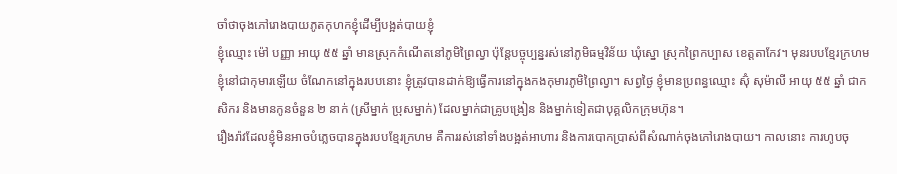ចាំថាចុងភៅរោងបាយភូតកុហកខ្ញុំដើម្បីបង្អត់បាយខ្ញុំ
ខ្ញុំឈ្មោះ ម៉ៅ បញ្ញា អាយុ ៥៥ ឆ្នាំ មានស្រុកកំណើតនៅភូមិព្រៃល្វា ប៉ុន្តែបច្ចុប្បន្នរស់នៅភូមិធម្មវិន័យ ឃុំស្នោ ស្រុកព្រៃកប្បាស ខេត្តតាកែវ។ មុនរបបខ្មែរក្រហម ខ្ញុំនៅជាកុមារឡើយ ចំណែកនៅក្នុងរបបនោះ ខ្ញុំត្រូវបានដាក់ឱ្យធ្វើការនៅក្នុងកងកុមារភូមិព្រៃល្វា។ សព្វថ្ងៃ ខ្ញុំមានប្រពន្ធឈ្មោះ ស៊ុំ សុម៉ាលី អាយុ ៥៥ ឆ្នាំ ជាកសិករ និងមានកូនចំនួន ២ នាក់ (ស្រីម្នាក់ ប្រុសម្នាក់) ដែលម្នាក់ជាគ្រូបង្រៀន និងម្នាក់ទៀតជាបុគ្គលិកក្រុមហ៊ុន។
រឿងរ៉ាវដែលខ្ញុំមិនអាចបំភ្លេចបានក្នុងរបបខ្មែរក្រហម គឺការរស់នៅទាំងបង្អត់អាហារ និងការបោកប្រាស់ពីសំណាក់ចុងភៅរោងបាយ។ កាលនោះ ការហូបចុ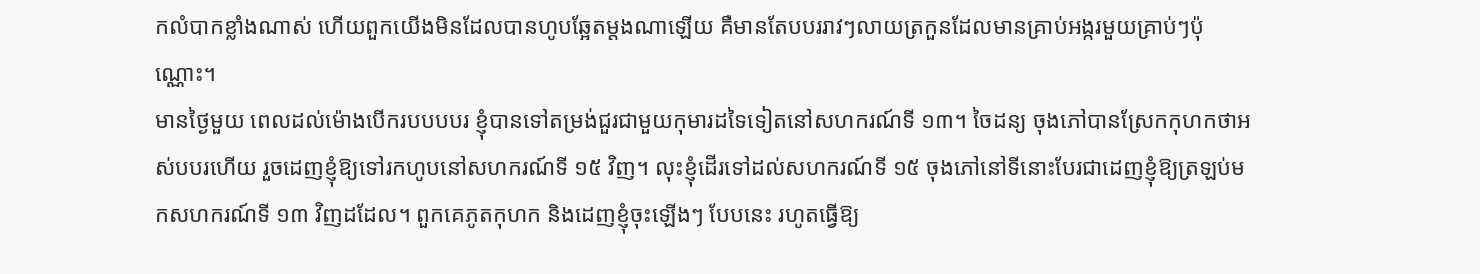កលំបាកខ្លាំងណាស់ ហើយពួកយើងមិនដែលបានហូបឆ្អែតម្តងណាឡើយ គឺមានតែបបររាវៗលាយត្រកួនដែលមានគ្រាប់អង្ករមួយគ្រាប់ៗប៉ុណ្ណោះ។
មានថ្ងៃមួយ ពេលដល់ម៉ោងបើករបបបបរ ខ្ញុំបានទៅតម្រង់ជួរជាមួយកុមារដទៃទៀតនៅសហករណ៍ទី ១៣។ ចៃដន្យ ចុងភៅបានស្រែកកុហកថាអស់បបរហើយ រួចដេញខ្ញុំឱ្យទៅរកហូបនៅសហករណ៍ទី ១៥ វិញ។ លុះខ្ញុំដើរទៅដល់សហករណ៍ទី ១៥ ចុងភៅនៅទីនោះបែរជាដេញខ្ញុំឱ្យត្រឡប់មកសហករណ៍ទី ១៣ វិញដដែល។ ពួកគេភូតកុហក និងដេញខ្ញុំចុះឡើងៗ បែបនេះ រហូតធ្វើឱ្យ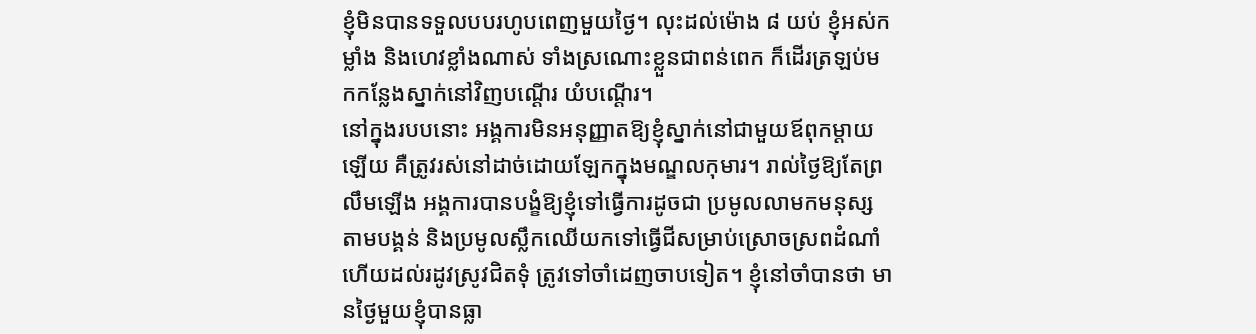ខ្ញុំមិនបានទទួលបបរហូបពេញមួយថ្ងៃ។ លុះដល់ម៉ោង ៨ យប់ ខ្ញុំអស់កម្លាំង និងហេវខ្លាំងណាស់ ទាំងស្រណោះខ្លួនជាពន់ពេក ក៏ដើរត្រឡប់មកកន្លែងស្នាក់នៅវិញបណ្តើរ យំបណ្តើរ។
នៅក្នុងរបបនោះ អង្គការមិនអនុញ្ញាតឱ្យខ្ញុំស្នាក់នៅជាមួយឪពុកម្តាយឡើយ គឺត្រូវរស់នៅដាច់ដោយឡែកក្នុងមណ្ឌលកុមារ។ រាល់ថ្ងៃឱ្យតែព្រលឹមឡើង អង្គការបានបង្ខំឱ្យខ្ញុំទៅធ្វើការដូចជា ប្រមូលលាមកមនុស្សតាមបង្គន់ និងប្រមូលស្លឹកឈើយកទៅធ្វើជីសម្រាប់ស្រោចស្រពដំណាំ ហើយដល់រដូវស្រូវជិតទុំ ត្រូវទៅចាំដេញចាបទៀត។ ខ្ញុំនៅចាំបានថា មានថ្ងៃមួយខ្ញុំបានធ្លា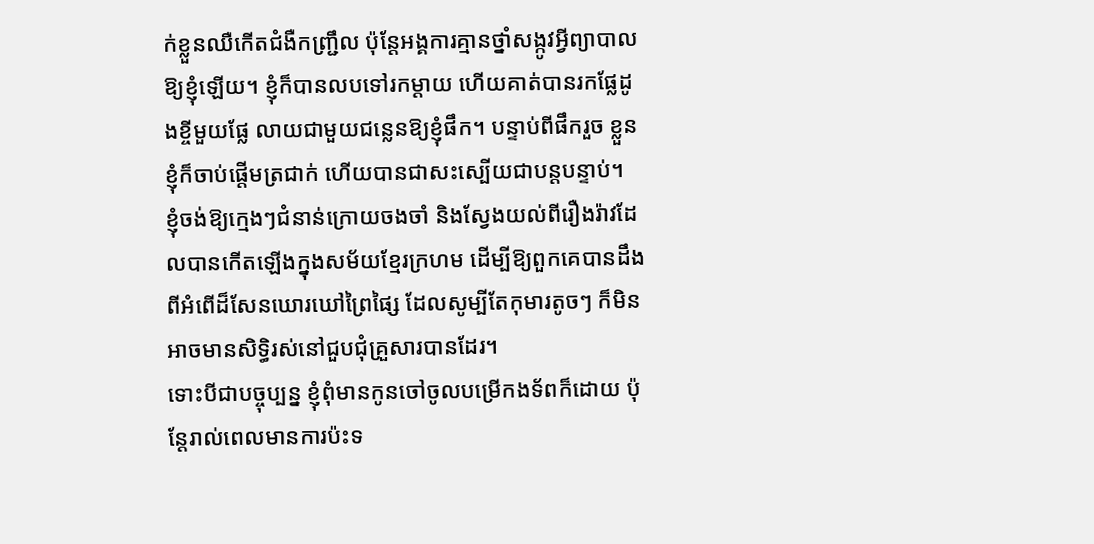ក់ខ្លួនឈឺកើតជំងឺកញ្ជ្រឹល ប៉ុន្តែអង្គការគ្មានថ្នាំសង្កូវអ្វីព្យាបាលឱ្យខ្ញុំឡើយ។ ខ្ញុំក៏បានលបទៅរកម្តាយ ហើយគាត់បានរកផ្លែដូងខ្ចីមួយផ្លែ លាយជាមួយជន្លេនឱ្យខ្ញុំផឹក។ បន្ទាប់ពីផឹករួច ខ្លួនខ្ញុំក៏ចាប់ផ្តើមត្រជាក់ ហើយបានជាសះស្បើយជាបន្តបន្ទាប់។
ខ្ញុំចង់ឱ្យក្មេងៗជំនាន់ក្រោយចងចាំ និងស្វែងយល់ពីរឿងរ៉ាវដែលបានកើតឡើងក្នុងសម័យខ្មែរក្រហម ដើម្បីឱ្យពួកគេបានដឹងពីអំពើដ៏សែនឃោរឃៅព្រៃផ្សៃ ដែលសូម្បីតែកុមារតូចៗ ក៏មិនអាចមានសិទ្ធិរស់នៅជួបជុំគ្រួសារបានដែរ។
ទោះបីជាបច្ចុប្បន្ន ខ្ញុំពុំមានកូនចៅចូលបម្រើកងទ័ពក៏ដោយ ប៉ុន្តែរាល់ពេលមានការប៉ះទ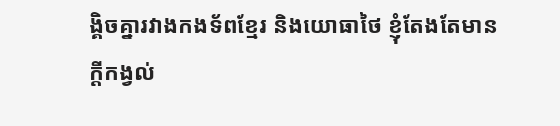ង្គិចគ្នារវាងកងទ័ពខ្មែរ និងយោធាថៃ ខ្ញុំតែងតែមានក្តីកង្វល់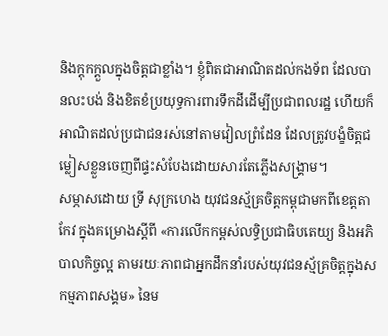និងក្តុកក្តួលក្នុងចិត្តជាខ្លាំង។ ខ្ញុំពិតជាអាណិតដល់កងទ័ព ដែលបានលះបង់ និងខិតខំប្រយុទ្ធការពារទឹកដីដើម្បីប្រជាពលរដ្ឋ ហើយក៏អាណិតដល់ប្រជាជនរស់នៅតាមវៀលព្រំដែន ដែលត្រូវបង្ខំចិត្តជម្លៀសខ្លួនចេញពីផ្ទះសំបែងដោយសារតែភ្លើងសង្គ្រាម។
សម្ភាសដោយ ទ្រី សុក្រហេង យុវជនស្ម័គ្រចិត្តកម្ពុជាមកពីខេត្តតាកែវ ក្នុងគម្រោងស្តីពី «ការលើកកម្ពស់លទ្ធិប្រជាធិបតេយ្យ និងអភិបាលកិច្ចល្អ តាមរយៈភាពជាអ្នកដឹកនាំរបស់យុវជនស្ម័គ្រចិត្តក្នុងសកម្មភាពសង្គម» នៃម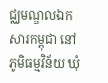ជ្ឈមណ្ឌលឯកសារកម្ពុជា នៅភូមិធម្មវិន័យ ឃុំ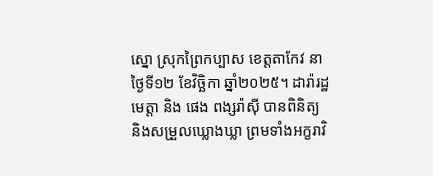ស្នោ ស្រុកព្រៃកប្បាស ខេត្ដតាកែវ នាថ្ងៃទី១២ ខែវិច្ឆិកា ឆ្នាំ២០២៥។ ដារ៉ារដ្ឋ មេត្តា និង ផេង ពង្សរ៉ាស៊ី បានពិនិត្យ និងសម្រួលឃ្លោងឃ្លា ព្រមទាំងអក្ខរាវិ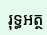រុទ្ធអត្ថ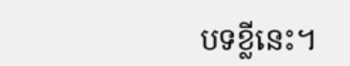បទខ្លីនេះ។